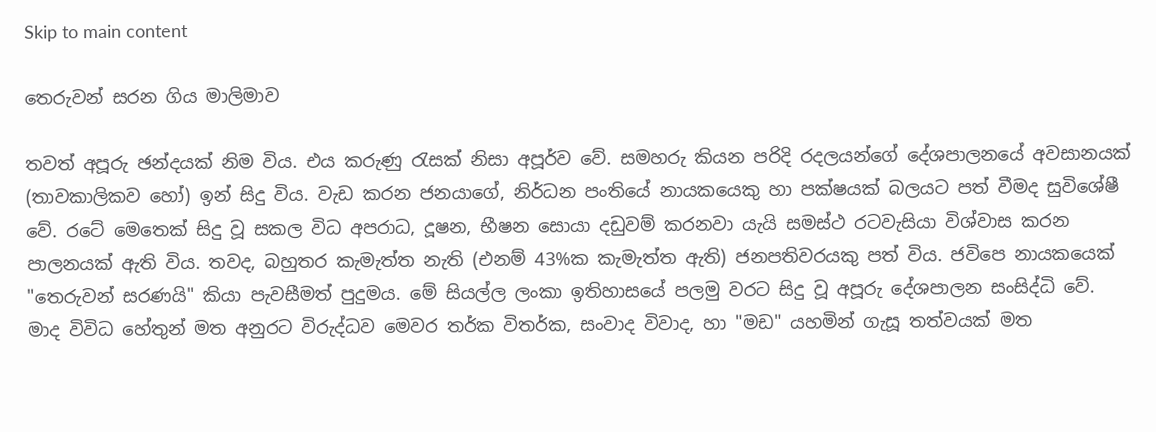Skip to main content

තෙරුවන් සරන ගිය මාලිමාව

තවත් අපූරු ඡන්දයක් නිම විය. එය කරුණු රැසක් නිසා අපූර්ව වේ. සමහරු කියන පරිදි රදලයන්ගේ දේශපාලනයේ අවසානයක් (තාවකාලිකව හෝ) ඉන් සිදු විය. වැඩ කරන ජනයාගේ, නිර්ධන පංතියේ නායකයෙකු හා පක්ෂයක් බලයට පත් වීමද සුවිශේෂී වේ. රටේ මෙතෙක් සිදු වූ සකල විධ අපරාධ, දූෂන, භීෂන සොයා දඩුවම් කරනවා යැයි සමස්ථ රටවැසියා විශ්වාස කරන පාලනයක් ඇති විය. තවද, බහුතර කැමැත්ත නැති (එනම් 43%ක කැමැත්ත ඇති) ජනපතිවරයකු පත් විය. ජවිපෙ නායකයෙක් "තෙරුවන් සරණයි" කියා පැවසීමත් පුදුමය. මේ සියල්ල ලංකා ඉතිහාසයේ පලමු වරට සිදු වූ අපූරු දේශපාලන සංසිද්ධි වේ. මාද විවිධ හේතුන් මත අනුරට විරුද්ධව මෙවර තර්ක විතර්ක, සංවාද විවාද, හා "මඩ" යහමින් ගැසූ තත්වයක් මත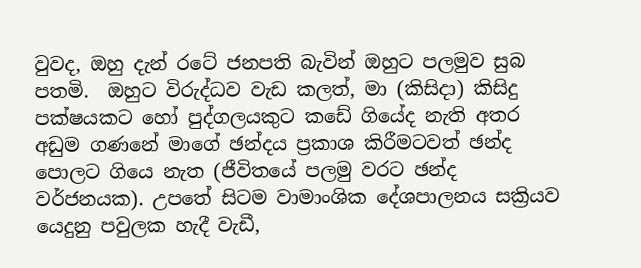වුවද, ඔහු දැන් රටේ ජනපති බැවින් ඔහුට පලමුව සුබ පතමි.  ඔහුට විරුද්ධව වැඩ කලත්, මා (කිසිදා) කිසිදු පක්ෂයකට හෝ පුද්ගලයකුට කඩේ ගියේද නැති අතර අඩුම ගණනේ මාගේ ඡන්දය ප්‍රකාශ කිරීමටවත් ඡන්ද පොලට ගියෙ නැත (ජීවිතයේ පලමු වරට ඡන්ද වර්ජනයක). උපතේ සිටම වාමාංශික දේශපාලනය සක්‍රියව යෙදුනු පවුලක හැදී වැඩී,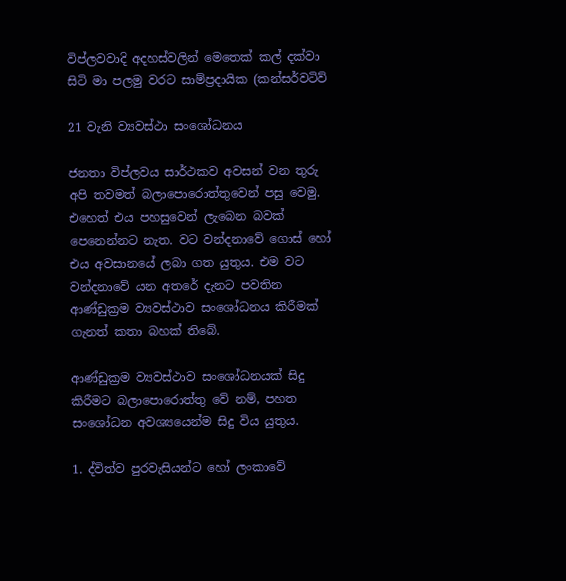විප්ලවවාදි අදහස්වලින් මෙතෙක් කල් දක්වා සිටි මා පලමු වරට සාම්ප්‍රදායික (කන්සර්වටිව්

21 වැනි ව්‍යවස්ථා සංශෝධනය

ජනතා විප්ලවය සාර්ථකව අවසන් වන තුරු අපි තවමත් බලාපොරොත්තුවෙන් පසු වෙමු. එහෙත් එය පහසුවෙන් ලැබෙන බවක් පෙනෙන්නට නැත. වට වන්දනාවේ ගොස් හෝ එය අවසානයේ ලබා ගත යුතුය. එම වට වන්දනාවේ යන අතරේ දැනට පවතින ආණ්ඩුක්‍රම ව්‍යවස්ථාව සංශෝධනය කිරීමක් ගැනත් කතා බහක් තිබේ.

ආණ්ඩුක්‍රම ව්‍යවස්ථාව සංශෝධනයක් සිදු කිරීමට බලාපොරොත්තු වේ නම්, පහත සංශෝධන අවශ්‍යයෙන්ම සිදු විය යුතුය.

1. ද්විත්ව පුරවැසියන්ට හෝ ලංකාවේ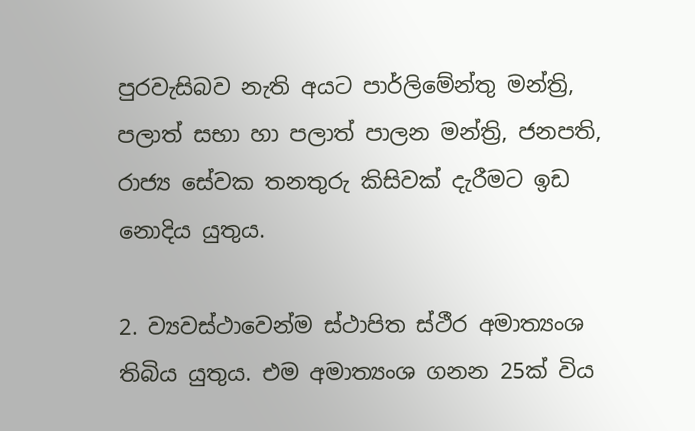පුරවැසිබව නැති අයට පාර්ලිමේන්තු මන්ත්‍රි, පලාත් සභා හා පලාත් පාලන මන්ත්‍රි, ජනපති, රාජ්‍ය සේවක තනතුරු කිසිවක් දැරීමට ඉඩ නොදිය යුතුය.

2. ව්‍යවස්ථාවෙන්ම ස්ථාපිත ස්ථීර අමාත්‍යංශ තිබිය යුතුය. එම අමාත්‍යංශ ගනන 25ක් විය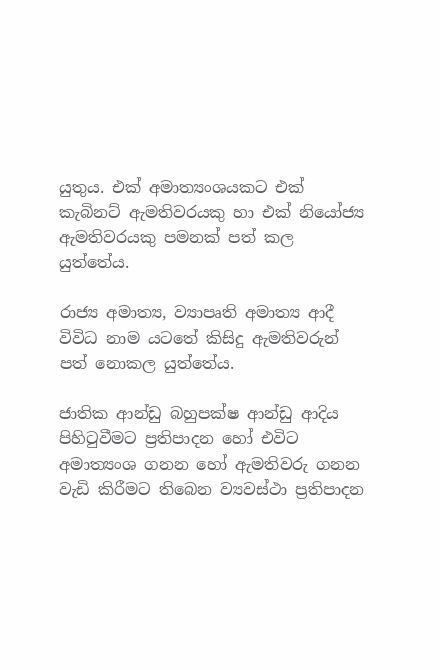යුතුය. එක් අමාත්‍යංශයකට එක් කැබිනට් ඇමතිවරයකු හා එක් නියෝජ්‍ය ඇමතිවරයකු පමනක් පත් කල යුත්තේය.

රාජ්‍ය අමාත්‍ය, ව්‍යාපෘති අමාත්‍ය ආදී විවිධ නාම යටතේ කිසිදු ඇමතිවරුන් පත් නොකල යුත්තේය.

ජාතික ආන්ඩු බහුපක්ෂ ආන්ඩු ආදිය පිහිටුවීමට ප්‍රතිපාදන හෝ එවිට අමාත්‍යංශ ගනන හෝ ඇමතිවරු ගනන වැඩි කිරීමට තිබෙන ව්‍යවස්ථා ප්‍රතිපාදන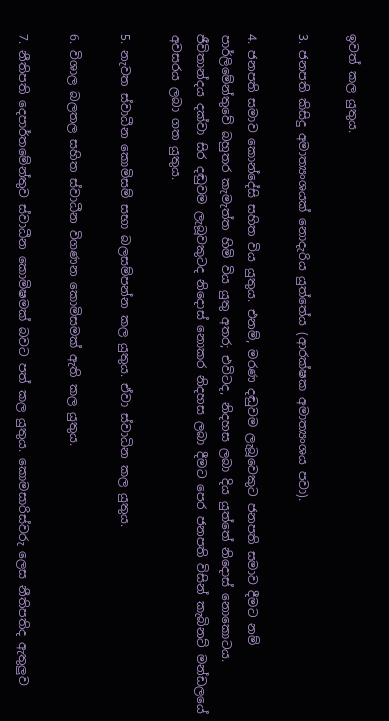ඉවත් කල යුතුය.

3. ජනපති කිසිදු අමාත්‍යංශයක් නොදැරිය යුත්තේය (ආරක්ෂක අමාත්‍යංශය පවා).

4. ජනපති සමාව කොන්දේසි සහිත විය යුතුය. එනම්, මරණ දඬුවම ලැබූවෙකුට ජනපති සමාව දීමට නම් පාර්ලිමේන්තුවේ බහුතර කැමැත්ත හිමි විය යුතු අතර; එවිටද, නිදහස ලබා දිය යුත්තේ නිදොස් නොකොටය. ජීවිතාන්දය දක්වා සිර දඬුවම ලැබූවකුටද නිදොස් නොකර නිදහස ලබා දීමට පෙර ජනපති විසින් කැබිනට් මන්ඩලයේ අවසරය ලබා ගත යුතුය.

5. නැවත ස්වාධීන කොමිසම් සභා බලසම්පන්න කල යුතුය. ඒවා ස්වාධින කල යුතුය.

6. විශාල බලතල සහිත ස්වාධීන විගණන කොමිසමක් ඇති කල යුතුය.

7. නීතිපති දෙපාර්තමේන්තුව ස්වාධීන කොමිෂමක් බවට පත් කල යුතුය. කොමසාරිස්වරු ලෙස නීතිපතිද ඇතුලුව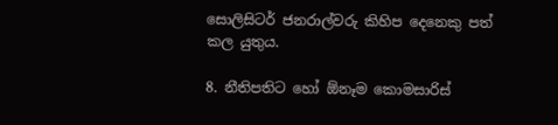සොලිසිටර් ජනරාල්වරු කිහිප දෙනෙකු පත් කල යුතුය.

8. නීතිපතිට හෝ ඕනෑම කොමසාරිස්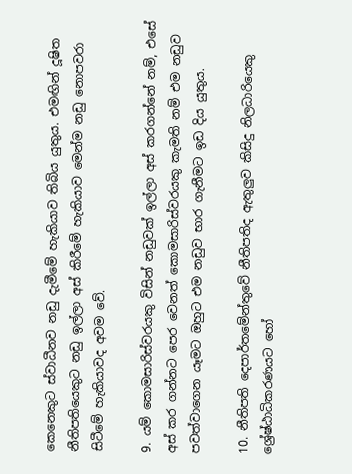කෙනෙකුට ස්වාධීනව නඩු දැමීමේ හැකියාව තිබිය යුතුය. එමඟින් දූෂිත නීතිපතියෙකුට නඩු ඉල්ලා අස් කිරීමේ හැකියාව මෙන්ම නඩු නොපවරා සිටීමේ හැකියාවද අවම වේ.

9. යම් කොමසාරිස්වරයකු විසින් නඩුවක් ඉල්ලා අස් කරගන්නේ නම්, එසේ අස් කර ගන්නට පෙර වෙනත් කොමසාරිස්වරයකු කැමති නම් එම නඩුව පවත්වාගෙන යෑමට ඔහුට එම නඩුව භාර ගැනීමට ඉඩ දිය යුතුය.

10. නීතිපති දෙපාර්තමේන්තුවේ නීතිපතිද ඇතුලුව කිසිදු නිලධාරියෙකු ශ්‍රේෂ්ඨාධිකරණයට හෝ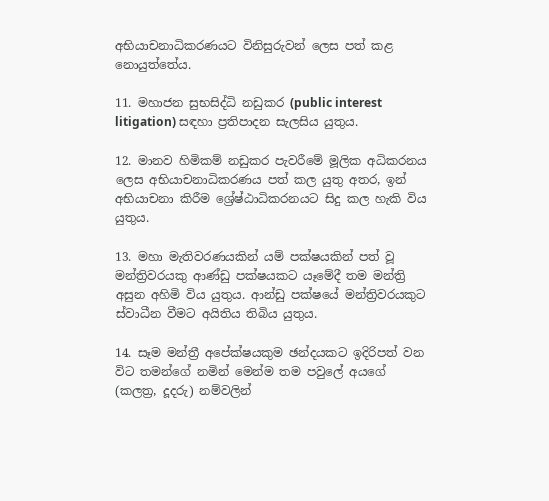අභියාචනාධිකරණයට විනිසුරුවන් ලෙස පත් කළ නොයුත්තේය.

11. මහාජන සුභසිද්ධි නඩුකර (public interest litigation) සඳහා ප්‍රතිපාදන සැලසිය යුතුය.

12. මානව හිමිකම් නඩුකර පැවරීමේ මූලික අධිකරනය ලෙස අභියාචනාධිකරණය පත් කල යුතු අතර, ඉන් අභියාචනා කිරීම ශ්‍රේෂ්ඨාධිකරනයට සිදු කල හැකි විය යුතුය.

13. මහා මැතිවරණයකින් යම් පක්ෂයකින් පත් වූ මන්ත්‍රිවරයකු ආණ්ඩු පක්ෂයකට යෑමේදී තම මන්ත්‍රි අසුන අහිමි විය යුතුය. ආන්ඩු පක්ෂයේ මන්ත්‍රිවරයකුට ස්වාධීන වීමට අයිතිය තිබිය යුතුය.

14. සෑම මන්ත්‍රී අපේක්ෂයකුම ඡන්දයකට ඉදිරිපත් වන විට තමන්ගේ නමින් මෙන්ම තම පවුලේ අයගේ (කලත්‍ර, දූදරු) නම්වලින්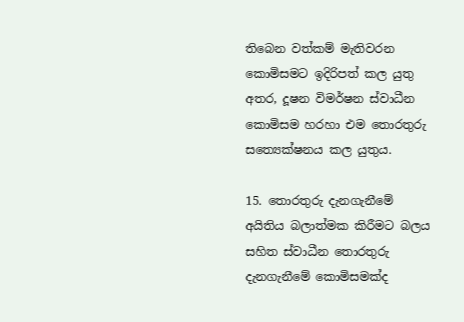තිබෙන වත්කම් මැතිවරන කොමිසමට ඉදිරිපත් කල යුතු අතර, දූෂන විමර්ෂන ස්වාධීන කොමිසම හරහා එම තොරතුරු සත්‍යෙක්ෂනය කල යුතුය.

15. තොරතුරු දැනගැනීමේ අයිතිය බලාත්මක කිරීමට බලය සහිත ස්වාධීන තොරතුරු දැනගැනීමේ කොමිසමක්ද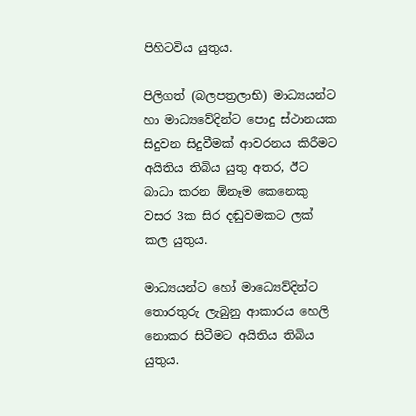පිහිටවිය යුතුය.

පිලිගත් (බලපත්‍රලාභි) මාධ්‍යයන්ට හා මාධ්‍යවේදින්ට පොදු ස්ථානයක සිදුවන සිදුවීමක් ආවරනය කිරීමට අයිතිය තිබිය යුතු අතර, ඊට බාධා කරන ඕනෑම කෙනෙකු වසර 3ක සිර දඬුවමකට ලක් කල යුතුය.

මාධ්‍යයන්ට හෝ මාධ්‍යෙව්දින්ට තොරතුරු ලැබුනු ආකාරය හෙලි නොකර සිටීමට අයිතිය තිබිය යුතුය.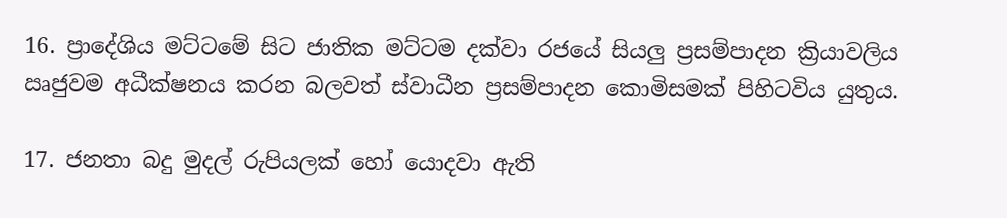16. ප්‍රාදේශිය මට්ටමේ සිට ජාතික මට්ටම දක්වා රජයේ සියලු ප්‍රසම්පාදන ක්‍රියාවලිය ඍජුවම අධීක්ෂනය කරන බලවත් ස්වාධීන ප්‍රසම්පාදන කොමිසමක් පිහිටවිය යුතුය.

17. ජනතා බදු මුදල් රුපියලක් හෝ යොදවා ඇති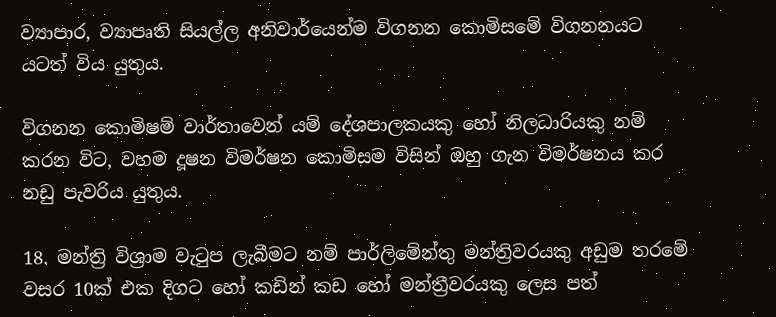ව්‍යාපාර, ව්‍යාපෘති සියල්ල අනිවාර්යෙන්ම විගනන කොමිසමේ විගනනයට යටත් විය යුතුය.

විගනන කොමිෂම් වාර්තාවෙන් යම් දේශපාලකයකු හෝ නිලධාරියකු නම් කරන විට, වහම දූෂන විමර්ෂන කොමිසම විසින් ඔහු ගැන විමර්ෂනය කර නඩු පැවරිය යුතුය.

18. මන්ත්‍රි විශ්‍රාම වැටුප ලැබීමට නම් පාර්ලිමේන්තු මන්ත්‍රිවරයකු අඩුම තරමේ වසර 10ක් එක දිගට හෝ කඩින් කඩ හෝ මන්ත්‍රීවරයකු ලෙස පත්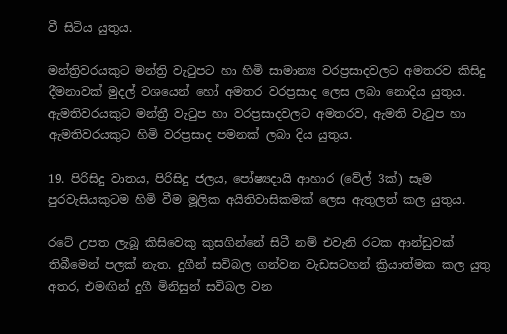වී සිටිය යුතුය.

මන්ත්‍රිවරයකුට මන්ත්‍රි වැටුපට හා හිමි සාමාන්‍ය වරප්‍රසාදවලට අමතරව කිසිදු දීමනාවක් මුදල් වශයෙන් හෝ අමතර වරප්‍රසාද ලෙස ලබා නොදිය යුතුය. ඇමතිවරයකුට මන්ත්‍රී වැටුප හා වරප්‍රසාදවලට අමතරව, ඇමති වැටුප හා ඇමතිවරයකුට හිමි වරප්‍රසාද පමනක් ලබා දිය යුතුය.

19. පිරිසිදු වාතය, පිරිසිදු ජලය, පෝෂ්‍යදායි ආහාර (වේල් 3ක්) සෑම පුරවැසියකුටම හිමි වීම මූලික අයිතිවාසිකමක් ලෙස ඇතුලත් කල යුතුය.

රටේ උපත ලැබූ කිසිවෙකු කුසගින්නේ සිටී නම් එවැනි රටක ආන්ඩුවක් තිබීමෙන් පලක් නැත. දුගීන් සවිබල ගන්වන වැඩසටහන් ක්‍රියාත්මක කල යුතු අතර, එමඟින් දුගී මිනිසුන් සවිබල වන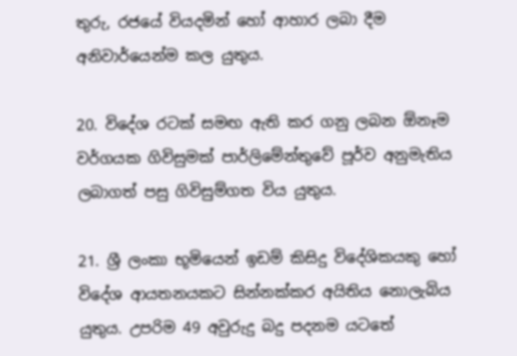තුරු, රජයේ වියදමින් හෝ ආහාර ලබා දීම අනිවාර්යෙන්ම කල යුතුය.

20. විදේශ රටක් සමඟ ඇති කර ගනු ලබන ඕනෑම වර්ගයක ගිවිසුමක් පාර්ලිමේන්තුවේ පූර්ව අනුමැතිය ලබාගත් පසු ගිවිසුම්ගත විය යුතුය.

21. ශ්‍රී ලංකා භූමියෙන් ඉඩම් කිසිදු විදේශිකයකු හෝ විදේශ ආයතනයකට සින්නක්කර අයිතිය නොලැබිය යුතුය. උපරිම 49 අවුරුදු බදු පදනම යටතේ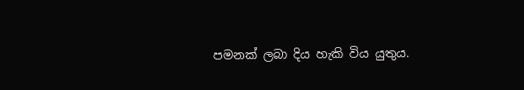පමනක් ලබා දිය හැකි විය යුතුය.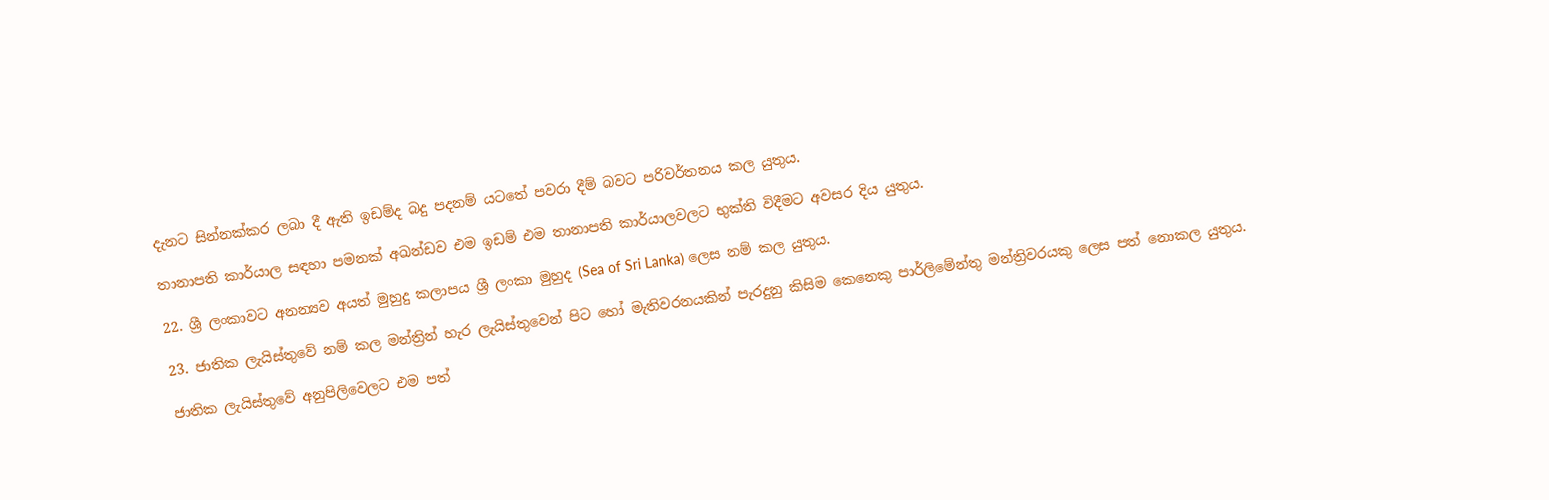දැනට සින්නක්කර ලබා දී ඇති ඉඩම්ද බදු පදනම් යටතේ පවරා දීම් බවට පරිවර්තනය කල යුතුය.

තානාපති කාර්යාල සඳහා පමනක් අඛන්ඩව එම ඉඩම් එම තානාපති කාර්යාලවලට භුක්ති විදීමට අවසර දිය යුතුය.

22. ශ්‍රී ලංකාවට අනන්‍යව අයත් මුහුදු කලාපය ශ්‍රී ලංකා මුහුද (Sea of Sri Lanka) ලෙස නම් කල යුතුය.

23. ජාතික ලැයිස්තුවේ නම් කල මන්ත්‍රින් හැර ලැයිස්තුවෙන් පිට හෝ මැතිවරනයකින් පැරදුනු කිසිම කෙනෙකු පාර්ලිමේන්තු මන්ත්‍රිවරයකු ලෙස පත් නොකල යුතුය.

ජාතික ලැයිස්තුවේ අනුපිලිවෙලට එම පත්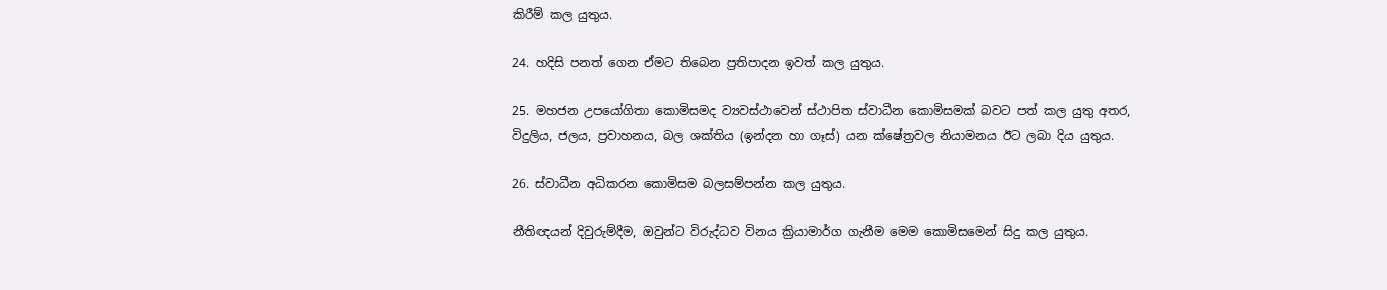කිරීම් කල යුතුය.

24. හදිසි පනත් ගෙන ඒමට තිබෙන ප්‍රතිපාදන ඉවත් කල යුතුය.

25. මහජන උපයෝගිතා කොමිසමද ව්‍යවස්ථාවෙන් ස්ථාපිත ස්වාධීන කොමිසමක් බවට පත් කල යුතු අතර, විදුලිය, ජලය, ප්‍රවාහනය, බල ශක්තිය (ඉන්දන හා ගෑස්) යන ක්ෂේත්‍රවල නියාමනය ඊට ලබා දිය යුතුය.

26. ස්වාධීන අධිකරන කොමිසම බලසම්පන්න කල යුතුය.

නීතිඥයන් දිවුරුම්දීම, ඔවුන්ට විරුද්ධව විනය ක්‍රියාමාර්ග ගැනීම මෙම කොමිසමෙන් සිදු කල යුතුය.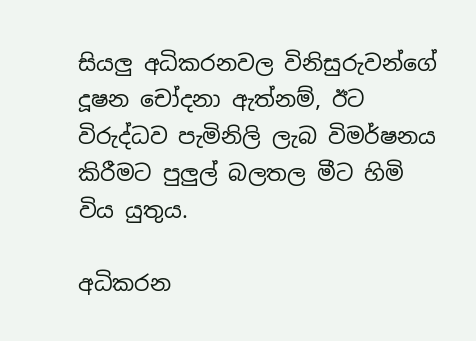සියලු අධිකරනවල විනිසුරුවන්ගේ දූෂන චෝදනා ඇත්නම්, ඊට විරුද්ධව පැමිනිලි ලැබ විමර්ෂනය කිරීමට පුලුල් බලතල මීට හිමි විය යුතුය.

අධිකරන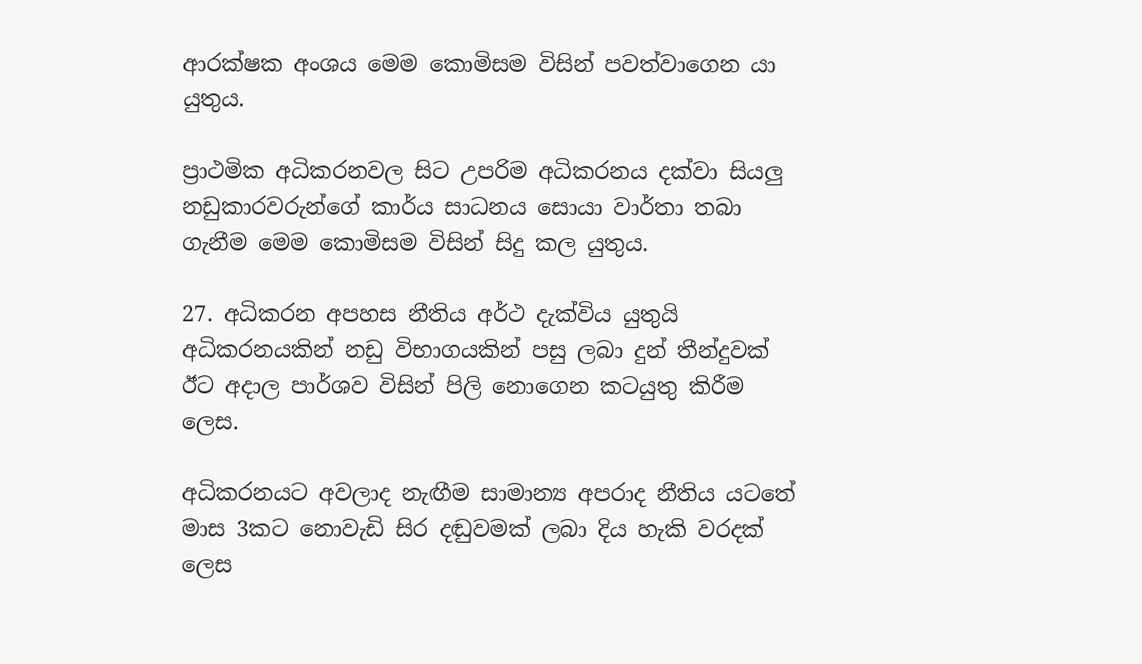ආරක්ෂක අංශය මෙම කොමිසම විසින් පවත්වාගෙන යා යුතුය.

ප්‍රාථමික අධිකරනවල සිට උපරිම අධිකරනය දක්වා සියලු නඩුකාරවරුන්ගේ කාර්ය සාධනය සොයා වාර්තා තබා ගැනීම මෙම කොමිසම විසින් සිදු කල යුතුය.

27. අධිකරන අපහස නීතිය අර්ථ දැක්විය යුතුයි අධිකරනයකින් නඩු විභාගයකින් පසු ලබා දුන් තීන්දුවක් ඊට අදාල පාර්ශව විසින් පිලි නොගෙන කටයුතු කිරීම ලෙස.

අධිකරනයට අවලාද නැඟීම සාමාන්‍ය අපරාද නීතිය යටතේ මාස 3කට නොවැඩි සිර දඬුවමක් ලබා දිය හැකි වරදක් ලෙස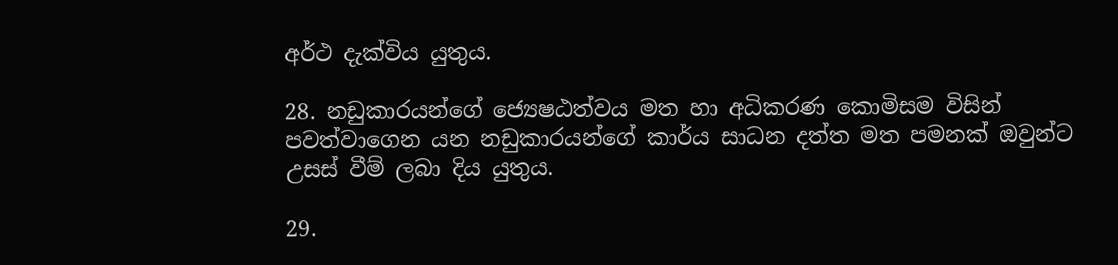අර්ථ දැක්විය යුතුය.

28. නඩුකාරයන්ගේ ජ්‍යෙෂඨත්වය මත හා අධිකරණ කොමිසම විසින් පවත්වාගෙන යන නඩුකාරයන්ගේ කාර්ය සාධන දත්ත මත පමනක් ඔවුන්ට උසස් වීම් ලබා දිය යුතුය.

29.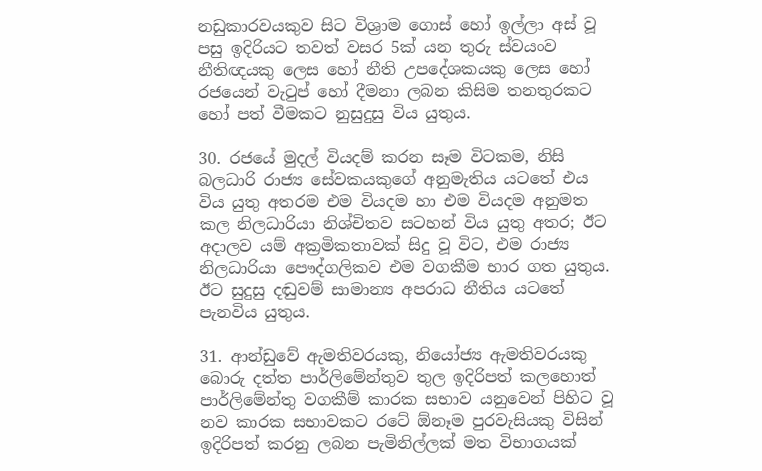නඩුකාරවයකුව සිට විශ්‍රාම ගොස් හෝ ඉල්ලා අස් වූ පසු ඉදිරියට තවත් වසර 5ක් යන තුරු ස්වයංව නීතිඥයකු ලෙස හෝ නීති උපදේශකයකු ලෙස හෝ රජයෙන් වැටුප් හෝ දීමනා ලබන කිසිම තනතුරකට හෝ පත් වීමකට නුසුදුසු විය යුතුය.

30. රජයේ මුදල් වියදම් කරන සෑම විටකම, නිසි බලධාරි රාජ්‍ය සේවකයකුගේ අනුමැතිය යටතේ එය විය යුතු අතරම එම වියදම හා එම වියදම අනුමත කල නිලධාරියා නිශ්චිතව සටහන් විය යුතු අතර; ඊට අදාලව යම් අක්‍රමිකතාවක් සිදු වූ විට, එම රාජ්‍ය නිලධාරියා පෞද්ගලිකව එම වගකීම භාර ගත යුතුය. ඊට සුදුසු දඬුවම් සාමාන්‍ය අපරාධ නීතිය යටතේ පැනවිය යුතුය.

31. ආන්ඩුවේ ඇමතිවරයකු, නියෝජ්‍ය ඇමතිවරයකු බොරු දත්ත පාර්ලිමේන්තුව තුල ඉදිරිපත් කලහොත් පාර්ලිමේන්තු වගකීම් කාරක සභාව යනුවෙන් පිහිට වූ නව කාරක සභාවකට රටේ ඕනෑම පුරවැසියකු විසින් ඉදිරිපත් කරනු ලබන පැමිනිල්ලක් මත විභාගයක්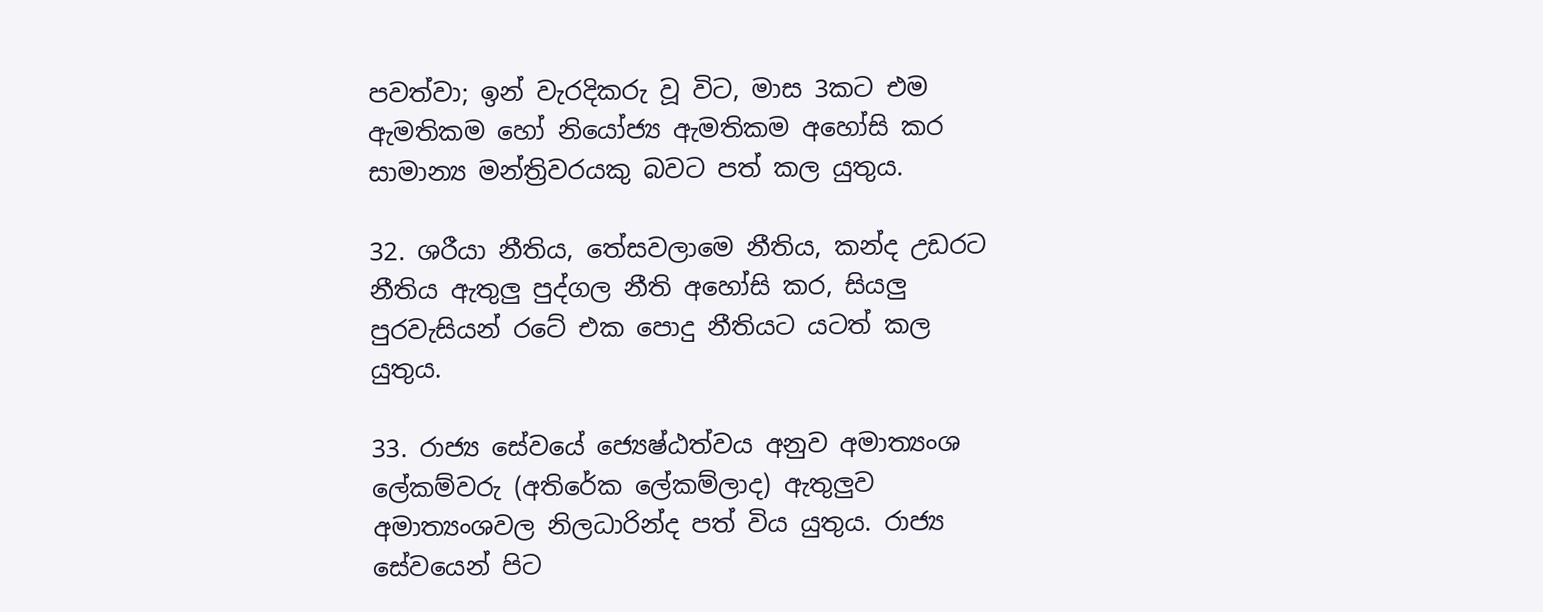පවත්වා; ඉන් වැරදිකරු වූ විට, මාස 3කට එම ඇමතිකම හෝ නියෝජ්‍ය ඇමතිකම අහෝසි කර සාමාන්‍ය මන්ත්‍රිවරයකු බවට පත් කල යුතුය.

32. ශරීයා නීතිය, තේසවලාමෙ නීතිය, කන්ද උඩරට නීතිය ඇතුලු පුද්ගල නීති අහෝසි කර, සියලු පුරවැසියන් රටේ එක පොදු නීතියට යටත් කල යුතුය.

33. රාජ්‍ය සේවයේ ජ්‍යෙෂ්ඨත්වය අනුව අමාත්‍යංශ ලේකම්වරු (අතිරේක ලේකම්ලාද) ඇතුලුව අමාත්‍යංශවල නිලධාරින්ද පත් විය යුතුය. රාජ්‍ය සේවයෙන් පිට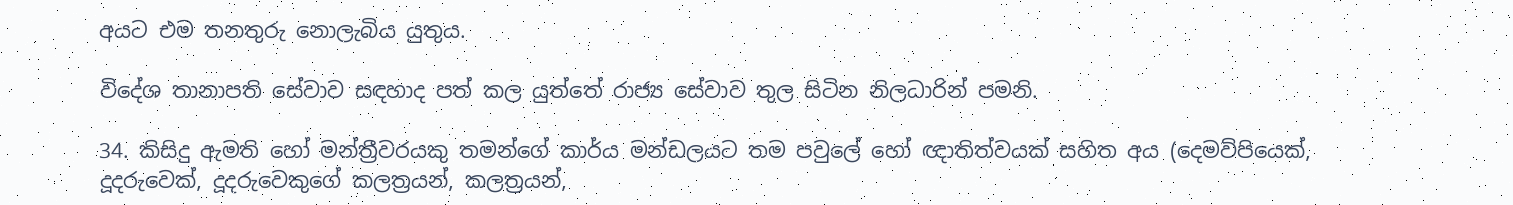අයට එම තනතුරු නොලැබිය යුතුය.

විදේශ තානාපති සේවාව සඳහාද පත් කල යුත්තේ රාජ්‍ය සේවාව තුල සිටින නිලධාරින් පමනි.

34. කිසිදු ඇමති හෝ මන්ත්‍රීවරයකු තමන්ගේ කාර්ය මන්ඩලයට තම පවුලේ හෝ ඥාතිත්වයක් සහිත අය (දෙමව්පියෙක්, දූදරුවෙක්, දූදරුවෙකුගේ කලත්‍රයන්, කලත්‍රයන්,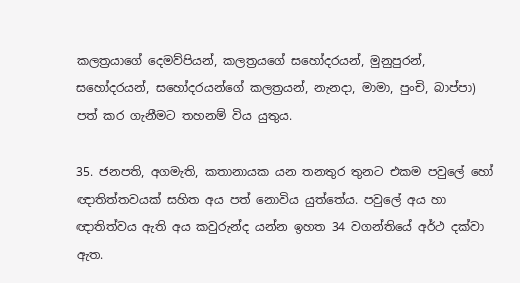කලත්‍රයාගේ දෙමව්පියන්, කලත්‍රයගේ සහෝදරයන්, මුනුපුරන්, සහෝදරයන්, සහෝදරයන්ගේ කලත්‍රයන්, නැනදා, මාමා, පුංචි, බාප්පා) පත් කර ගැනීමට තහනම් විය යුතුය.

35. ජනපති, අගමැති, කතානායක යන තනතුර තුනට එකම පවුලේ හෝ ඥාතිත්තවයක් සහිත අය පත් නොවිය යුත්තේය. පවුලේ අය හා ඥාතිත්වය ඇති අය කවුරුන්ද යන්න ඉහත 34 වගන්තියේ අර්ථ දක්වා ඇත.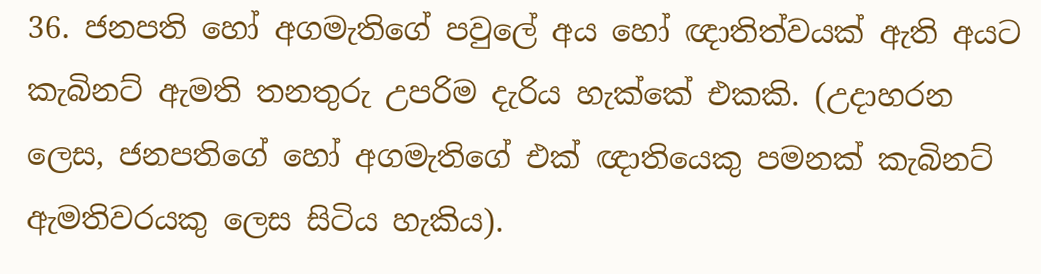36. ජනපති හෝ අගමැතිගේ පවුලේ අය හෝ ඥාතිත්වයක් ඇති අයට කැබිනට් ඇමති තනතුරු උපරිම දැරිය හැක්කේ එකකි. (උදාහරන ලෙස, ජනපතිගේ හෝ අගමැතිගේ එක් ඥාතියෙකු පමනක් කැබිනට් ඇමතිවරයකු ලෙස සිටිය හැකිය).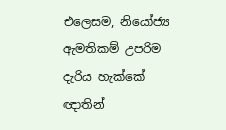එලෙසම, නියෝජ්‍ය ඇමතිකම් උපරිම දැරිය හැක්කේ ඥාතින්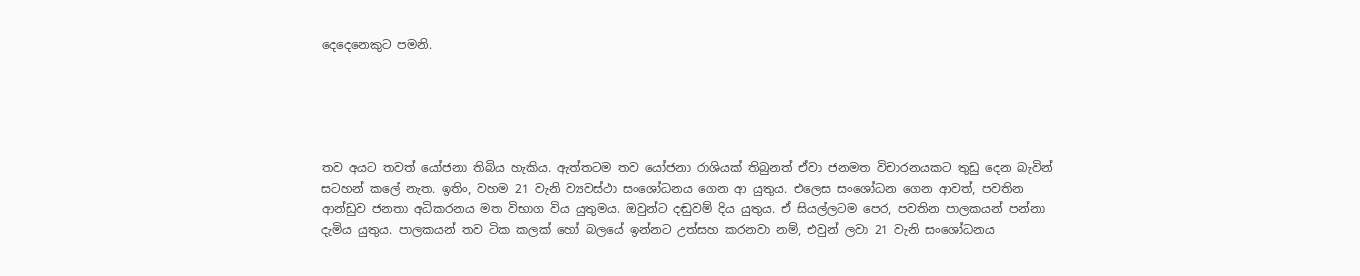දෙදෙනෙකුට පමනි.





තව අයට තවත් යෝජනා තිබිය හැකිය. ඇත්තටම තව යෝජනා රාශියක් තිබුනත් ඒවා ජනමත විචාරනයකට තුඩු දෙන බැවින් සටහන් කලේ නැත. ඉතිං, වහම 21 වැනි ව්‍යවස්ථා සංශෝධනය ගෙන ආ යුතුය. එලෙස සංශෝධන ගෙන ආවත්, පවතින ආන්ඩුව ජනතා අධිකරනය මත විභාග විය යුතුමය. ඔවුන්ට දඬුවම් දිය යුතුය. ඒ සියල්ලටම පෙර, පවතින පාලකයන් පන්නා දැමිය යුතුය. පාලකයන් තව ටික කලක් හෝ බලයේ ඉන්නට උත්සහ කරනවා නම්, එවුන් ලවා 21 වැනි සංශෝධනය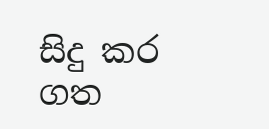සිදු කර ගත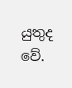යුතුද වේ.